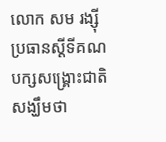លោក សម រង្ស៊ី ប្រធានស្ដីទីគណបក្សសង្គ្រោះជាតិ សង្ឃឹមថា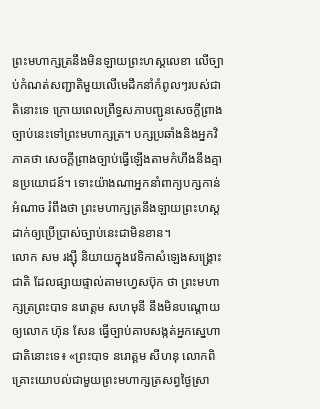ព្រះមហាក្សត្រនឹងមិនឡាយព្រះហស្តលេខា លើច្បាប់កំណត់សញ្ជាតិមួយលើមេដឹកនាំកំពូលៗរបស់ជាតិនោះទេ ក្រោយពេលព្រឹទ្ធសភាបញ្ជូនសេចក្តីព្រាងច្បាប់នេះទៅព្រះមហាក្សត្រ។ បក្សប្រឆាំងនិងអ្នកវិភាគថា សេចក្តីព្រាងច្បាប់ធ្វើឡើងតាមកំហឹងនឹងគ្មានប្រយោជន៍។ ទោះយ៉ាងណាអ្នកនាំពាក្យបក្សកាន់អំណាច រំពឹងថា ព្រះមហាក្សត្រនឹងឡាយព្រះហស្តដាក់ឲ្យប្រើប្រាស់ច្បាប់នេះជាមិនខាន។
លោក សម រង្ស៊ី និយាយក្នុងវេទិកាសំឡេងសង្គ្រោះជាតិ ដែលផ្សាយផ្ទាល់តាមហ្វេសប៊ុក ថា ព្រះមហាក្សត្រព្រះបាទ នរោត្តម សហមុនី នឹងមិនបណ្ដោយឲ្យលោក ហ៊ុន សែន ធ្វើច្បាប់គាបសង្កត់អ្នកស្នេហាជាតិនោះទេ៖ «ព្រះបាទ នរោត្តម សីហនុ លោកពិគ្រោះយោបល់ជាមួយព្រះមហាក្សត្រសព្វថ្ងៃស្រា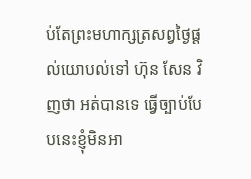ប់តែព្រះមហាក្សត្រសព្វថ្ងៃផ្ដល់យោបល់ទៅ ហ៊ុន សែន វិញថា អត់បានទេ ធ្វើច្បាប់បែបនេះខ្ញុំមិនអា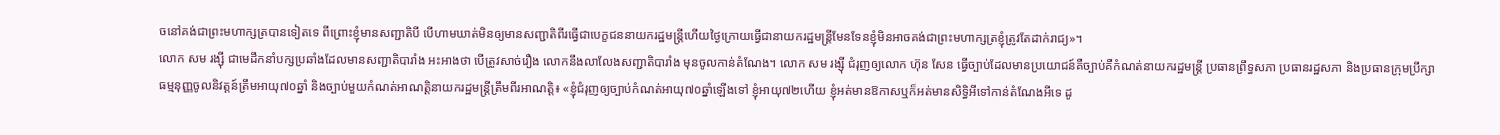ចនៅគង់ជាព្រះមហាក្សត្របានទៀតទេ ពីព្រោះខ្ញុំមានសញ្ជាតិបី បើហាមឃាត់មិនឲ្យមានសញ្ជាតិពីរធ្វើជាបេក្ខជននាយករដ្ឋមន្ត្រីហើយថ្ងៃក្រោយធ្វើជានាយករដ្ឋមន្ត្រីមែនទែនខ្ញុំមិនអាចគង់ជាព្រះមហាក្សត្រខ្ញុំត្រូវតែដាក់រាជ្យ»។
លោក សម រង្ស៊ី ជាមេដឹកនាំបក្សប្រឆាំងដែលមានសញ្ជាតិបារាំង អះអាងថា បើត្រូវសាច់រឿង លោកនឹងលាលែងសញ្ជាតិបារាំង មុនចូលកាន់តំណែង។ លោក សម រង្ស៊ី ជំរុញឲ្យលោក ហ៊ុន សែន ធ្វើច្បាប់ដែលមានប្រយោជន៍គឺច្បាប់គឺកំណត់នាយករដ្ឋមន្ត្រី ប្រធានព្រឹទ្ធសភា ប្រធានរដ្ឋសភា និងប្រធានក្រុមប្រឹក្សាធម្មនុញ្ញចូលនិវត្តន៍ត្រឹមអាយុ៧០ឆ្នាំ និងច្បាប់មួយកំណត់អាណត្តិនាយករដ្ឋមន្ត្រីត្រឹមពីរអាណត្តិ៖ «ខ្ញុំជំរុញឲ្យច្បាប់កំណត់អាយុ៧០ឆ្នាំឡើងទៅ ខ្ញុំអាយុ៧២ហើយ ខ្ញុំអត់មានឱកាសឬក៏អត់មានសិទ្ធិអីទៅកាន់តំណែងអីទេ ដូ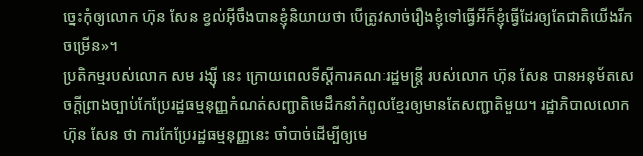ច្នេះកុំឲ្យលោក ហ៊ុន សែន ខ្វល់អ៊ីចឹងបានខ្ញុំនិយាយថា បើត្រូវសាច់រឿងខ្ញុំទៅធ្វើអីក៏ខ្ញុំធ្វើដែរឲ្យតែជាតិយើងរីកចម្រើន»។
ប្រតិកម្មរបស់លោក សម រង្ស៊ី នេះ ក្រោយពេលទីស្តីការគណៈរដ្ឋមន្ត្រី របស់លោក ហ៊ុន សែន បានអនុម័តសេចក្តីព្រាងច្បាប់កែប្រែរដ្ឋធម្មនុញ្ញកំណត់សញ្ជាតិមេដឹកនាំកំពូលខ្មែរឲ្យមានតែសញ្ជាតិមួយ។ រដ្ឋាភិបាលលោក ហ៊ុន សែន ថា ការកែប្រែរដ្ឋធម្មនុញ្ញនេះ ចាំបាច់ដើម្បីឲ្យមេ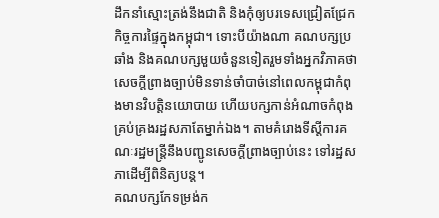ដឹកនាំស្មោះត្រង់នឹងជាតិ និងកុំឲ្យបរទេសជ្រៀតជ្រែកកិច្ចការផ្ទៃក្នុងកម្ពុជា។ ទោះបីយ៉ាងណា គណបក្សប្រឆាំង និងគណបក្សមួយចំនួនទៀតរួមទាំងអ្នកវិភាគថា សេចក្តីព្រាងច្បាប់មិនទាន់ចាំបាច់នៅពេលកម្ពុជាកំពុងមានវិបត្តិនយោបាយ ហើយបក្សកាន់អំណាចកំពុងគ្រប់គ្រងរដ្ឋសភាតែម្នាក់ឯង។ តាមគំរោងទីស្តីការគណៈរដ្ឋមន្ត្រីនឹងបញ្ជូនសេចក្តីព្រាងច្បាប់នេះ ទៅរដ្ឋសភាដើម្បីពិនិត្យបន្ត។
គណបក្សកែទម្រង់ក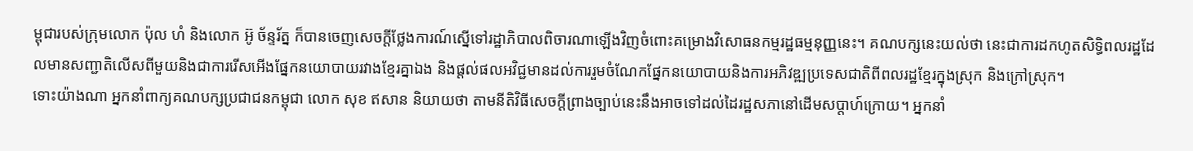ម្ពុជារបស់ក្រុមលោក ប៉ុល ហំ និងលោក អ៊ូ ច័ន្ទរ័ត្ន ក៏បានចេញសេចក្ដីថ្លែងការណ៍ស្នើទៅរដ្ឋាភិបាលពិចារណាឡើងវិញចំពោះគម្រោងវិសោធនកម្មរដ្ឋធម្មនុញ្ញនេះ។ គណបក្សនេះយល់ថា នេះជាការដកហូតសិទ្ធិពលរដ្ឋដែលមានសញ្ជាតិលើសពីមួយនិងជាការរើសអើងផ្នែកនយោបាយរវាងខ្មែរគ្នាឯង និងផ្ដល់ផលអវិជ្ជមានដល់ការរួមចំណែកផ្នែកនយោបាយនិងការអភិវឌ្ឍប្រទេសជាតិពីពលរដ្ឋខ្មែរក្នុងស្រុក និងក្រៅស្រុក។
ទោះយ៉ាងណា អ្នកនាំពាក្យគណបក្សប្រជាជនកម្ពុជា លោក សុខ ឥសាន និយាយថា តាមនីតិវិធីសេចក្ដីព្រាងច្បាប់នេះនឹងអាចទៅដល់ដៃរដ្ឋសភានៅដើមសប្តាហ៍ក្រោយ។ អ្នកនាំ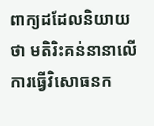ពាក្យដដែលនិយាយថា មតិរិះគន់នានាលើការធ្វើវិសោធនក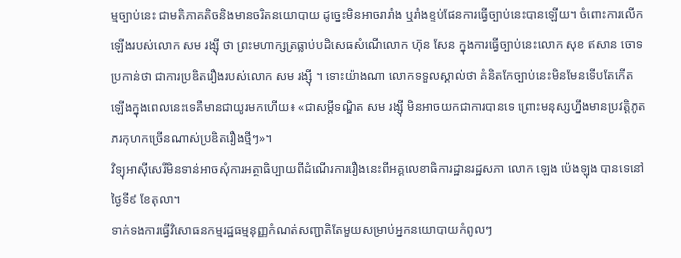ម្មច្បាប់នេះ ជាមតិភាគតិចនិងមានចរិតនយោបាយ ដូច្នេះមិនអាចរារាំង ឬរាំងខ្ទប់ផែនការធ្វើច្បាប់នេះបានឡើយ។ ចំពោះការលើកឡើងរបស់លោក សម រង្ស៊ី ថា ព្រះមហាក្សត្រធ្លាប់បដិសេធសំណើលោក ហ៊ុន សែន ក្នុងការធ្វើច្បាប់នេះលោក សុខ ឥសាន ចោទប្រកាន់ថា ជាការប្រឌិតរឿងរបស់លោក សម រង្ស៊ី ។ ទោះយ៉ាងណា លោកទទួលស្គាល់ថា គំនិតកែច្បាប់នេះមិនមែនទើបតែកើតឡើងក្នុងពេលនេះទេគឺមានជាយូរមកហើយ៖ «ជាសម្ដីទណ្ឌិត សម រង្ស៊ី មិនអាចយកជាការបានទេ ព្រោះមនុស្សហ្នឹងមានប្រវត្តិភូតភរកុហកច្រើនណាស់ប្រឌិតរឿងថ្មីៗ»។
វិទ្យុអាស៊ីសេរីមិនទាន់អាចសុំការអត្ថាធិប្បាយពីដំណើរការរឿងនេះពីអគ្គលេខាធិការដ្ឋានរដ្ឋសភា លោក ឡេង ប៉េងឡុង បានទេនៅថ្ងៃទី៩ ខែតុលា។
ទាក់ទងការធ្វើវិសោធនកម្មរដ្ឋធម្មនុញ្ញកំណត់សញ្ជាតិតែមួយសម្រាប់អ្នកនយោបាយកំពូលៗ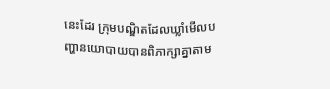នេះដែរ ក្រុមបណ្ឌិតដែលឃ្លាំមើលបញ្ហានយោបាយបានពិភាក្សាគ្នាតាម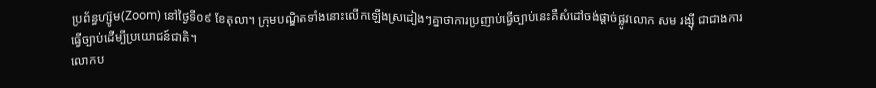ប្រព័ន្ធហ្ស៊ូម(Zoom) នៅថ្ងៃទី០៩ ខែតុលា។ ក្រុមបណ្ឌិតទាំងនោះលើកឡើងស្រដៀងៗគ្នាថាការប្រញាប់ធ្វើច្បាប់នេះគឺសំដៅចង់ផ្ដាច់ផ្លូវលោក សម រង្ស៊ី ជាជាងការធ្វើច្បាប់ដើម្បីប្រយោជន៍ជាតិ។
លោកប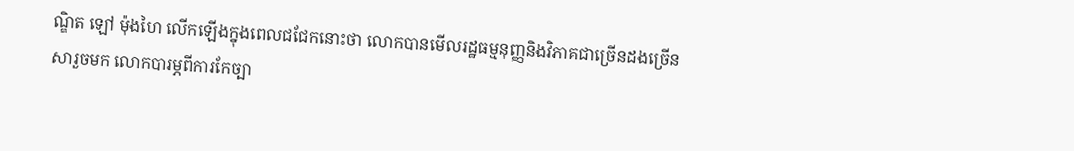ណ្ឌិត ឡៅ ម៉ុងហៃ លើកឡើងក្នុងពេលជជែកនោះថា លោកបានមើលរដ្ឋធម្មនុញ្ញនិងវិភាគជាច្រើនដងច្រើនសារួចមក លោកបារម្ភពីការកែច្បា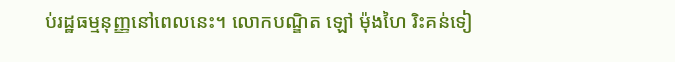ប់រដ្ឋធម្មនុញ្ញនៅពេលនេះ។ លោកបណ្ឌិត ឡៅ ម៉ុងហៃ រិះគន់ទៀ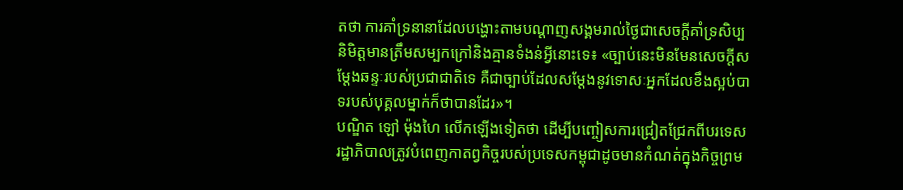តថា ការគាំទ្រនានាដែលបង្ហោះតាមបណ្ដាញសង្គមរាល់ថ្ងៃជាសេចក្ដីគាំទ្រសិប្បនិមិត្តមានត្រឹមសម្បកក្រៅនិងគ្មានទំងន់អ្វីនោះទេ៖ «ច្បាប់នេះមិនមែនសេចក្ដីសម្ដែងឆន្ទៈរបស់ប្រជាជាតិទេ គឺជាច្បាប់ដែលសម្ដែងនូវទោសៈអ្នកដែលខឹងស្អប់បាទរបស់បុគ្គលម្នាក់ក៏ថាបានដែរ»។
បណ្ឌិត ឡៅ ម៉ុងហៃ លើកឡើងទៀតថា ដើម្បីបញ្ចៀសការជ្រៀតជ្រែកពីបរទេស រដ្ឋាភិបាលត្រូវបំពេញកាតព្វកិច្ចរបស់ប្រទេសកម្ពុជាដូចមានកំណត់ក្នុងកិច្ចព្រម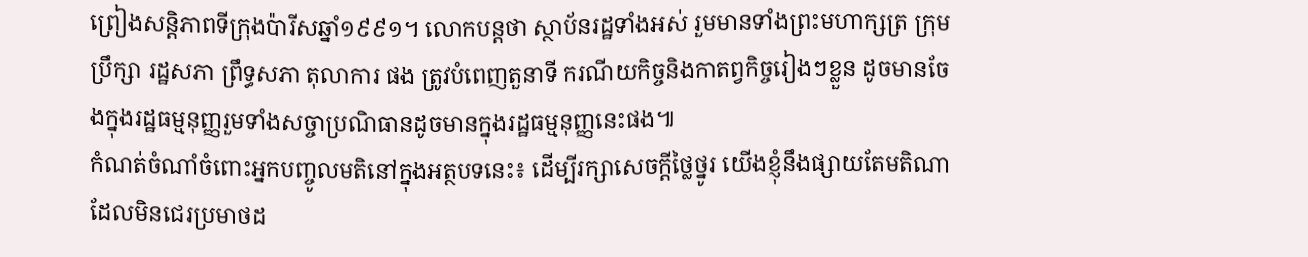ព្រៀងសន្តិភាពទីក្រុងប៉ារីសឆ្នាំ១៩៩១។ លោកបន្តថា ស្ថាប័នរដ្ឋទាំងអស់ រួមមានទាំងព្រះមហាក្សត្រ ក្រុមប្រឹក្សា រដ្ឋសភា ព្រឹទ្ធសភា តុលាការ ផង ត្រូវបំពេញតួនាទី ករណីយកិច្ចនិងកាតព្វកិច្ចរៀងៗខ្លួន ដូចមានចែងក្នុងរដ្ឋធម្មនុញ្ញរួមទាំងសច្ចាប្រណិធានដូចមានក្នុងរដ្ឋធម្មនុញ្ញនេះផង៕
កំណត់ចំណាំចំពោះអ្នកបញ្ចូលមតិនៅក្នុងអត្ថបទនេះ៖ ដើម្បីរក្សាសេចក្ដីថ្លៃថ្នូរ យើងខ្ញុំនឹងផ្សាយតែមតិណា ដែលមិនជេរប្រមាថដ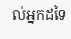ល់អ្នកដទៃ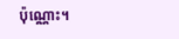ប៉ុណ្ណោះ។